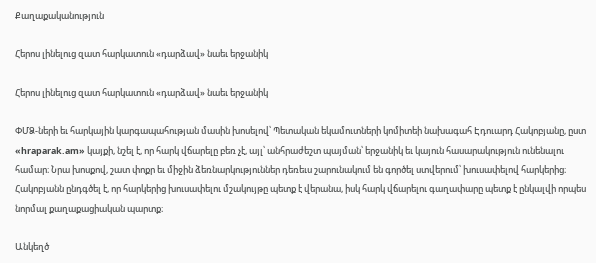Քաղաքականություն

Հերոս լինելուց զատ հարկատուն «դարձավ» նաեւ երջանիկ

Հերոս լինելուց զատ հարկատուն «դարձավ» նաեւ երջանիկ

ՓՄՁ-ների եւ հարկային կարգապահության մասին խոսելով՝ Պետական եկամուտների կոմիտեի նախագահ Էդուարդ Հակոբյանը, ըստ «hraparak.am» կայքի, նշել է, որ հարկ վճարելը բեռ չէ, այլ՝ անհրաժեշտ պայման՝ երջանիկ եւ կայուն հասարակություն ունենալու համար։ Նրա խոսքով, շատ փոքր եւ միջին ձեռնարկություններ դեռեւս շարունակում են գործել ստվերում՝ խուսափելով հարկերից։ Հակոբյանն ընդգծել է, որ հարկերից խուսափելու մշակույթը պետք է վերանա, իսկ հարկ վճարելու գաղափարը պետք է ընկալվի որպես նորմալ քաղաքացիական պարտք։

Անկեղծ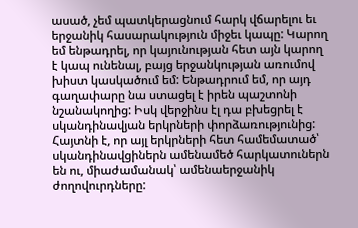ասած, չեմ պատկերացնում հարկ վճարելու եւ երջանիկ հասարակություն միջեւ կապը: Կարող եմ ենթադրել, որ կայունության հետ այն կարող է կապ ունենալ, բայց երջանկության առումով խիստ կասկածում եմ: Ենթադրում եմ, որ այդ գաղափարը նա ստացել է իրեն պաշտոնի նշանակողից: Իսկ վերջինս էլ դա բխեցրել է սկանդինավյան երկրների փորձառությունից: Հայտնի է, որ այլ երկրների հետ համեմատած՝ սկանդինավցիներն ամենամեծ հարկատուներն են ու, միաժամանակ՝ ամենաերջանիկ ժողովուրդները: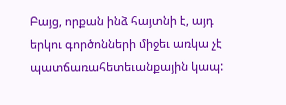Բայց, որքան ինձ հայտնի է, այդ երկու գործոնների միջեւ առկա չէ պատճառահետեւանքային կապ: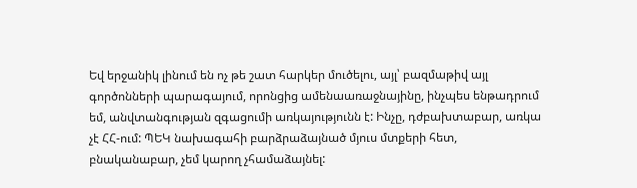Եվ երջանիկ լինում են ոչ թե շատ հարկեր մուծելու, այլ՝ բազմաթիվ այլ գործոնների պարագայում, որոնցից ամենաառաջնայինը, ինչպես ենթադրում եմ, անվտանգության զգացումի առկայությունն է: Ինչը, դժբախտաբար, առկա չէ ՀՀ-ում: ՊԵԿ նախագահի բարձրաձայնած մյուս մտքերի հետ, բնականաբար, չեմ կարող չհամաձայնել: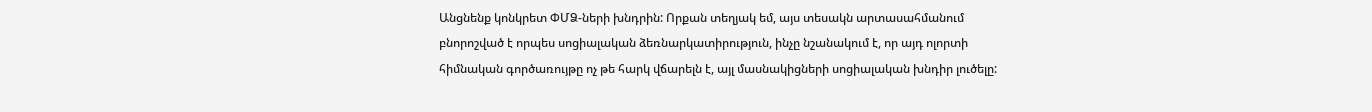Անցնենք կոնկրետ ՓՄՁ-ների խնդրին: Որքան տեղյակ եմ, այս տեսակն արտասահմանում բնորոշված է որպես սոցիալական ձեռնարկատիրություն, ինչը նշանակում է, որ այդ ոլորտի հիմնական գործառույթը ոչ թե հարկ վճարելն է, այլ մասնակիցների սոցիալական խնդիր լուծելը: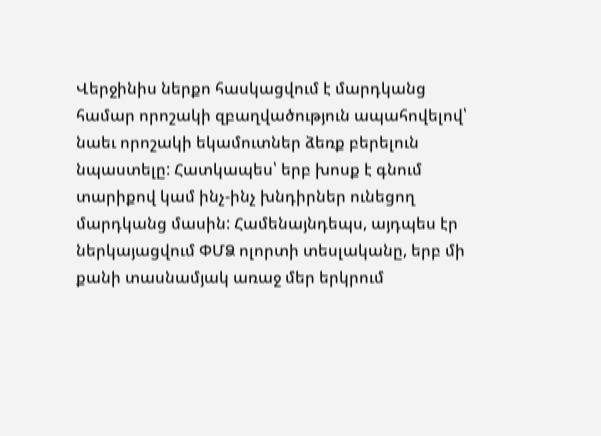Վերջինիս ներքո հասկացվում է մարդկանց համար որոշակի զբաղվածություն ապահովելով՝ նաեւ որոշակի եկամուտներ ձեռք բերելուն նպաստելը: Հատկապես՝ երբ խոսք է գնում տարիքով կամ ինչ-ինչ խնդիրներ ունեցող մարդկանց մասին: Համենայնդեպս, այդպես էր ներկայացվում ՓՄՁ ոլորտի տեսլականը, երբ մի քանի տասնամյակ առաջ մեր երկրում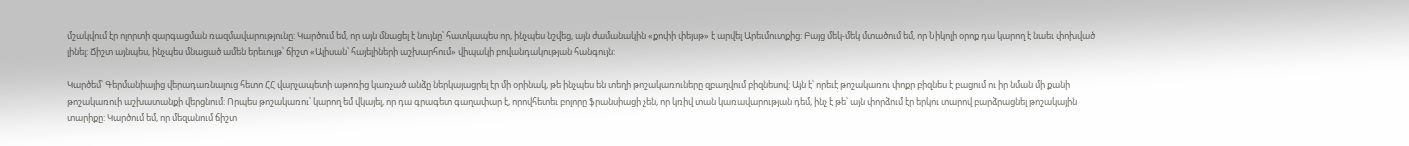մշակվում էր ոլորտի զարգացման ռազմավարությունը: Կարծում եմ, որ այն մնացել է նույնը՝ հատկապես որ, ինչպես նշվեց, այն ժամանակին «քոփի փեյսթ» է արվել Արեւմուտքից: Բայց մեկ-մեկ մտածում եմ, որ Նիկոլի օրոք դա կարող է նաեւ փոխված լինել: Ճիշտ այնպես, ինչպես մնացած ամեն երեւույթ՝ ճիշտ «Ալիսան՝ հայելիների աշխարհում» վիպակի բովանդակության հանգույն:

Կարծեմ՝ Գերմանիայից վերադառնալուց հետո ՀՀ վարչապետի աթոռից կառչած անձը ներկայացրել էր մի օրինակ, թե ինչպես են տեղի թոշակառուները զբաղվում բիզնեսով: Այն է՝ որեւէ թոշակառու փոքր բիզնես է բացում ու իր նման մի քանի թոշակառուի աշխատանքի վերցնում: Որպես թոշակառու՝ կարող եմ վկայել, որ դա գրագետ գաղափար է, որովհետեւ բոլորը ֆրանսիացի չեն, որ կռիվ տան կառավարության դեմ, ինչ է թե՝ այն փորձում էր երկու տարով բարձրացնել թոշակային տարիքը: Կարծում եմ, որ մեզանում ճիշտ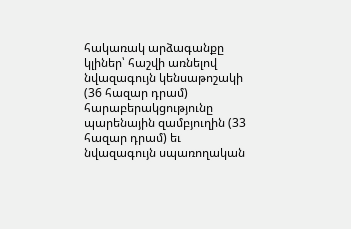հակառակ արձագանքը կլիներ՝ հաշվի առնելով նվազագույն կենսաթոշակի (36 հազար դրամ) հարաբերակցությունը պարենային զամբյուղին (33 հազար դրամ) եւ նվազագույն սպառողական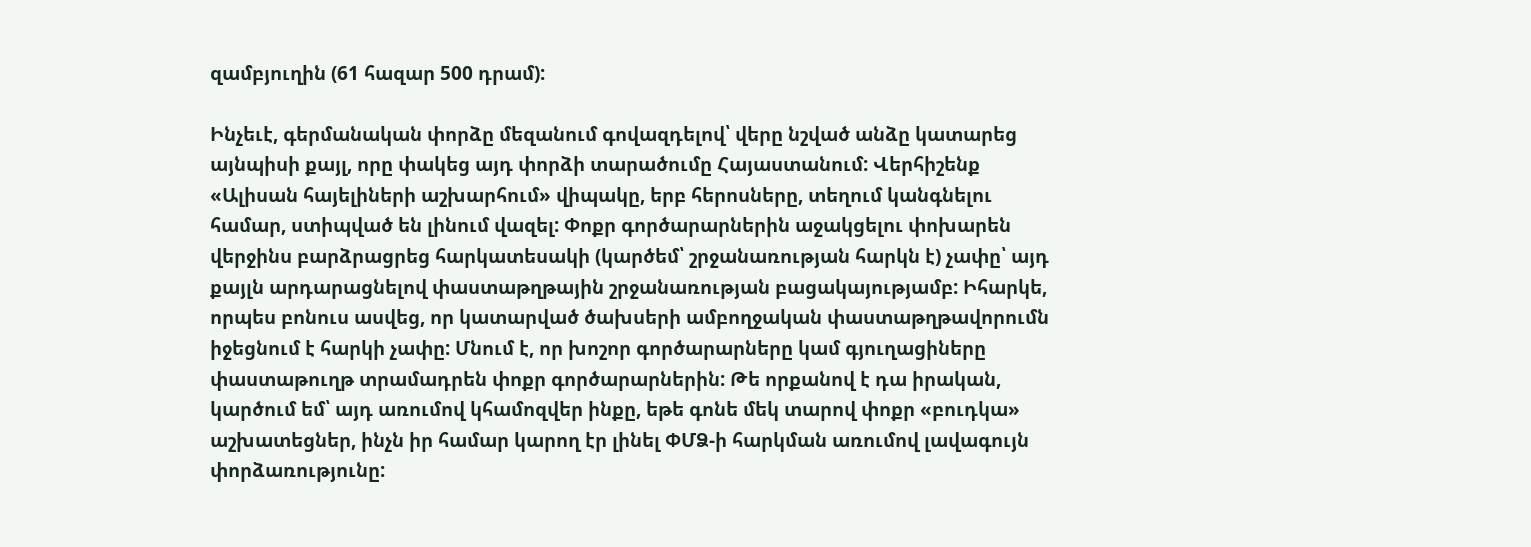զամբյուղին (61 հազար 500 դրամ):

Ինչեւէ, գերմանական փորձը մեզանում գովազդելով՝ վերը նշված անձը կատարեց այնպիսի քայլ, որը փակեց այդ փորձի տարածումը Հայաստանում: Վերհիշենք «Ալիսան հայելիների աշխարհում» վիպակը, երբ հերոսները, տեղում կանգնելու համար, ստիպված են լինում վազել: Փոքր գործարարներին աջակցելու փոխարեն վերջինս բարձրացրեց հարկատեսակի (կարծեմ՝ շրջանառության հարկն է) չափը՝ այդ քայլն արդարացնելով փաստաթղթային շրջանառության բացակայությամբ: Իհարկե, որպես բոնուս ասվեց, որ կատարված ծախսերի ամբողջական փաստաթղթավորումն իջեցնում է հարկի չափը: Մնում է, որ խոշոր գործարարները կամ գյուղացիները փաստաթուղթ տրամադրեն փոքր գործարարներին: Թե որքանով է դա իրական, կարծում եմ՝ այդ առումով կհամոզվեր ինքը, եթե գոնե մեկ տարով փոքր «բուդկա» աշխատեցներ, ինչն իր համար կարող էր լինել ՓՄՁ-ի հարկման առումով լավագույն  փորձառությունը: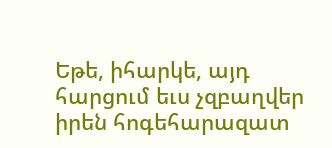Եթե, իհարկե, այդ հարցում եւս չզբաղվեր իրեն հոգեհարազատ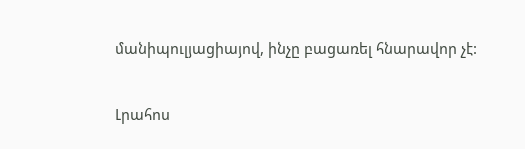մանիպուլյացիայով, ինչը բացառել հնարավոր չէ:


Լրահոս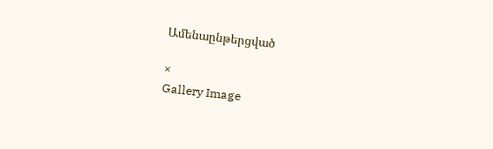Ամենաընթերցված

×
Gallery Image